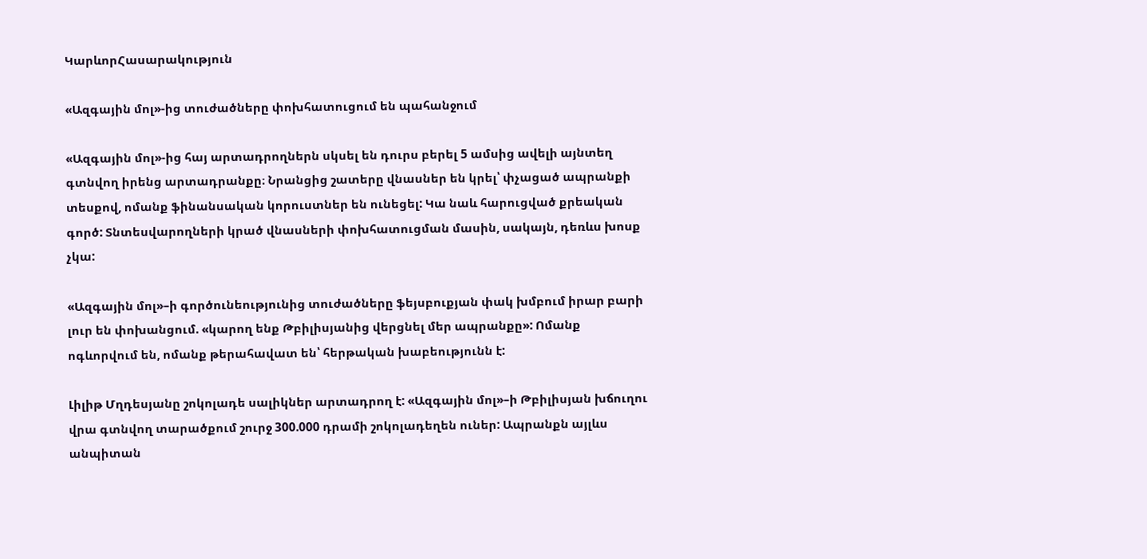ԿարևորՀասարակություն

«Ազգային մոլ»-ից տուժածները փոխհատուցում են պահանջում

«Ազգային մոլ»-ից հայ արտադրողներն սկսել են դուրս բերել 5 ամսից ավելի այնտեղ գտնվող իրենց արտադրանքը։ Նրանցից շատերը վնասներ են կրել՝ փչացած ապրանքի տեսքով, ոմանք ֆինանսական կորուստներ են ունեցել: Կա նաև հարուցված քրեական գործ: Տնտեսվարողների կրած վնասների փոխհատուցման մասին, սակայն, դեռևս խոսք չկա:

«Ազգային մոլ»–ի գործունեությունից տուժածները ֆեյսբուքյան փակ խմբում իրար բարի լուր են փոխանցում. «կարող ենք Թբիլիսյանից վերցնել մեր ապրանքը»: Ոմանք ոգևորվում են, ոմանք թերահավատ են՝ հերթական խաբեությունն է:

Լիլիթ Մղդեսյանը շոկոլադե սալիկներ արտադրող է: «Ազգային մոլ»–ի Թբիլիսյան խճուղու  վրա գտնվող տարածքում շուրջ 300.000 դրամի շոկոլադեղեն ուներ: Ապրանքն այլևս անպիտան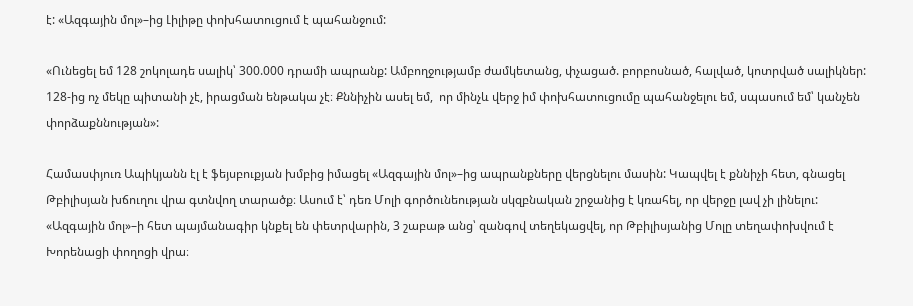է: «Ազգային մոլ»–ից Լիլիթը փոխհատուցում է պահանջում:

«Ունեցել եմ 128 շոկոլադե սալիկ՝ 300.000 դրամի ապրանք: Ամբողջությամբ ժամկետանց, փչացած. բորբոսնած, հալված, կոտրված սալիկներ: 128-ից ոչ մեկը պիտանի չէ, իրացման ենթակա չէ։ Քննիչին ասել եմ,  որ մինչև վերջ իմ փոխհատուցումը պահանջելու եմ, սպասում եմ՝ կանչեն փորձաքննության»:

Համասփյուռ Ապիկյանն էլ է ֆեյսբուքյան խմբից իմացել «Ազգային մոլ»–ից ապրանքները վերցնելու մասին: Կապվել է քննիչի հետ, գնացել Թբիլիսյան խճուղու վրա գտնվող տարածք։ Ասում է՝ դեռ Մոլի գործունեության սկզբնական շրջանից է կռահել, որ վերջը լավ չի լինելու: «Ազգային մոլ»–ի հետ պայմանագիր կնքել են փետրվարին, 3 շաբաթ անց՝ զանգով տեղեկացվել, որ Թբիլիսյանից Մոլը տեղափոխվում է Խորենացի փողոցի վրա։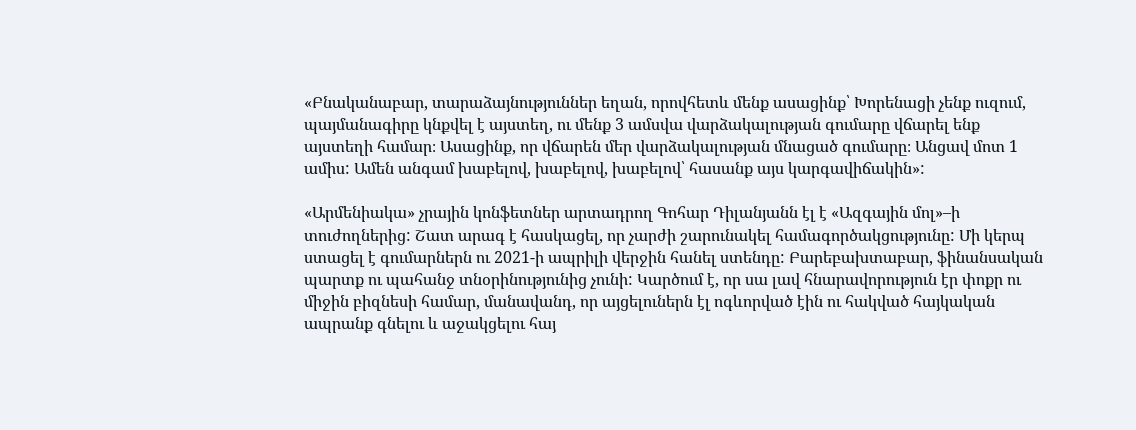«Բնականաբար, տարաձայնություններ եղան, որովհետև մենք ասացինք՝ Խորենացի չենք ուզում, պայմանագիրը կնքվել է այստեղ, ու մենք 3 ամսվա վարձակալության գումարը վճարել ենք այստեղի համար։ Ասացինք, որ վճարեն մեր վարձակալության մնացած գումարը։ Անցավ մոտ 1 ամիս: Ամեն անգամ խաբելով, խաբելով, խաբելով՝ հասանք այս կարգավիճակին»:

«Արմենիակա» չրային կոնֆետներ արտադրող Գոհար Դիլանյանն էլ է «Ազգային մոլ»–ի տուժողներից: Շատ արագ է հասկացել, որ չարժի շարունակել համագործակցությունը: Մի կերպ ստացել է գումարներն ու 2021-ի ապրիլի վերջին հանել ստենդը: Բարեբախտաբար, ֆինանսական պարտք ու պահանջ տնօրինությունից չունի: Կարծում է, որ սա լավ հնարավորություն էր փոքր ու միջին բիզնեսի համար, մանավանդ, որ այցելուներն էլ ոգևորված էին ու հակված հայկական ապրանք գնելու և աջակցելու հայ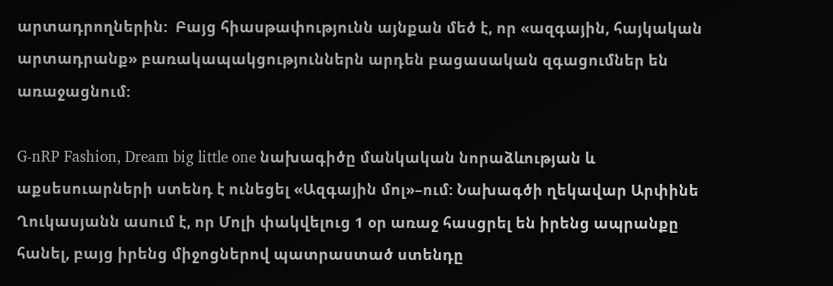արտադրողներին:  Բայց հիասթափությունն այնքան մեծ է, որ «ազգային, հայկական արտադրանք» բառակապակցություններն արդեն բացասական զգացումներ են առաջացնում:

G-nRP Fashion, Dream big little one նախագիծը մանկական նորաձևության և  աքսեսուարների ստենդ է ունեցել «Ազգային մոլ»–ում: Նախագծի ղեկավար Արփինե Ղուկասյանն ասում է, որ Մոլի փակվելուց 1 օր առաջ հասցրել են իրենց ապրանքը հանել, բայց իրենց միջոցներով պատրաստած ստենդը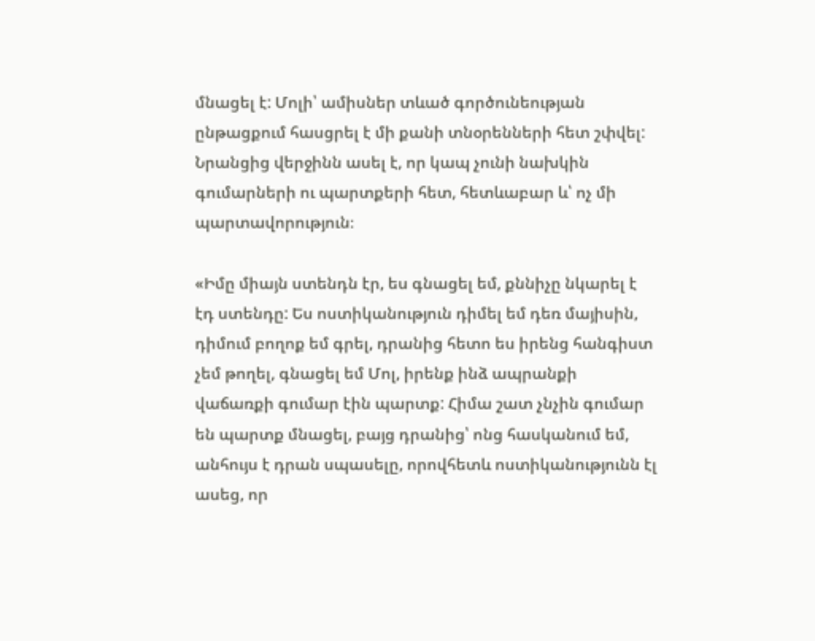մնացել է: Մոլի՝ ամիսներ տևած գործունեության ընթացքում հասցրել է մի քանի տնօրենների հետ շփվել: Նրանցից վերջինն ասել է, որ կապ չունի նախկին գումարների ու պարտքերի հետ, հետևաբար և՝ ոչ մի պարտավորություն։

«Իմը միայն ստենդն էր, ես գնացել եմ, քննիչը նկարել է էդ ստենդը: Ես ոստիկանություն դիմել եմ դեռ մայիսին, դիմում բողոք եմ գրել, դրանից հետո ես իրենց հանգիստ չեմ թողել, գնացել եմ Մոլ, իրենք ինձ ապրանքի վաճառքի գումար էին պարտք: Հիմա շատ չնչին գումար են պարտք մնացել, բայց դրանից՝ ոնց հասկանում եմ, անհույս է դրան սպասելը, որովհետև ոստիկանությունն էլ ասեց, որ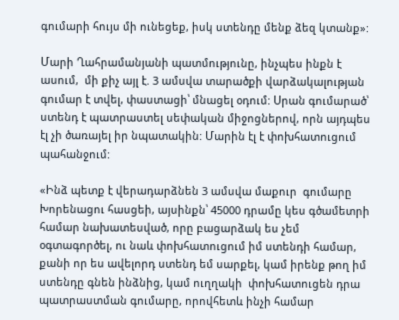գումարի հույս մի ունեցեք, իսկ ստենդը մենք ձեզ կտանք»:

Մարի Ղահրամանյանի պատմությունը, ինչպես ինքն է ասում,  մի քիչ այլ է. 3 ամսվա տարածքի վարձակալության գումար է տվել, փաստացի՝ մնացել օդում: Սրան գումարած՝ ստենդ է պատրաստել սեփական միջոցներով, որն այդպես էլ չի ծառայել իր նպատակին: Մարին էլ է փոխհատուցում պահանջում:

«Ինձ պետք է վերադարձնեն 3 ամսվա մաքուր  գումարը Խորենացու հասցեի, այսինքն՝ 45000 դրամը կես գծամետրի համար նախատեսված, որը բացարձակ ես չեմ օգտագործել, ու նաև փոխհատուցում իմ ստենդի համար, քանի որ ես ավելորդ ստենդ եմ սարքել, կամ իրենք թող իմ ստենդը գնեն ինձնից, կամ ուղղակի  փոխհատուցեն դրա պատրաստման գումարը, որովհետև ինչի համար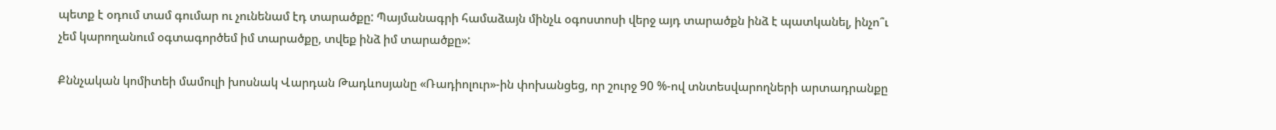պետք է օդում տամ գումար ու չունենամ էդ տարածքը: Պայմանագրի համաձայն մինչև օգոստոսի վերջ այդ տարածքն ինձ է պատկանել, ինչո՞ւ չեմ կարողանում օգտագործեմ իմ տարածքը, տվեք ինձ իմ տարածքը»:

Քննչական կոմիտեի մամուլի խոսնակ Վարդան Թադևոսյանը «Ռադիոլուր»-ին փոխանցեց, որ շուրջ 90 %-ով տնտեսվարողների արտադրանքը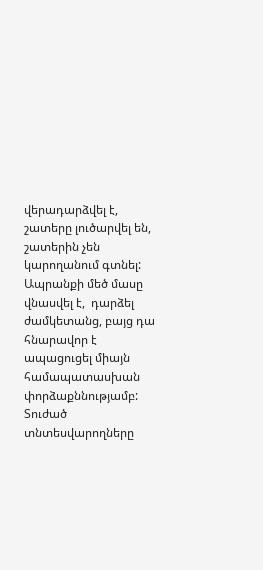վերադարձվել է, շատերը լուծարվել են, շատերին չեն կարողանում գտնել: Ապրանքի մեծ մասը վնասվել է,  դարձել ժամկետանց, բայց դա  հնարավոր է ապացուցել միայն համապատասխան փորձաքննությամբ:  Տուժած տնտեսվարողները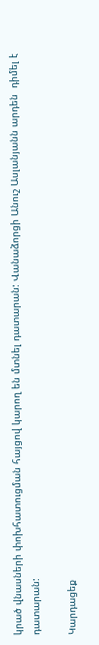կրած վնասների փոխհատուցման հայցով կարող են մտնել դատարան: Վանաձորցի Անուշ Ասլանյանն արդեն  դիմել է դատարան:

Կարդացեք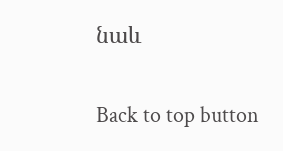նաև

Back to top button